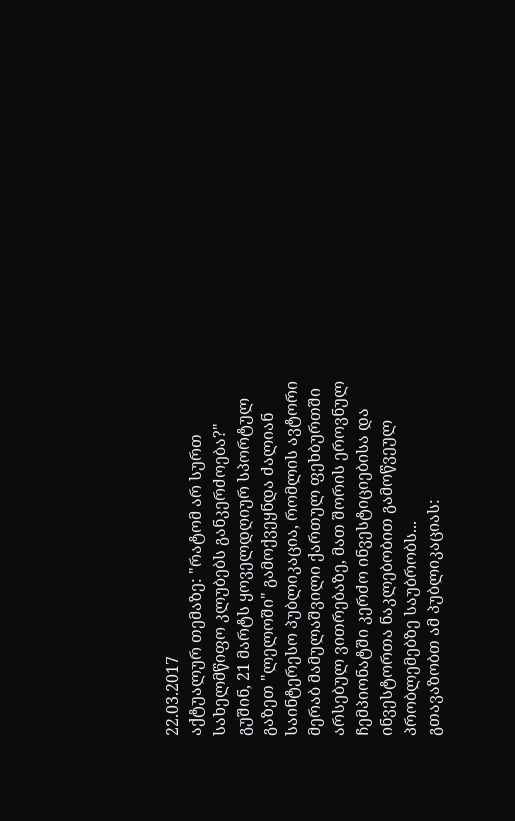22.03.2017
აქტუალურ თემაზე: "რატომ არ სურთ სახელმწიფო კლუბებს განკერძოება?"
გუშინ, 21 მარტს ყოველდღიურ სპორტულ გაზეთ "ლელოში" გამოქვეყნდა ძალიან საინტერესო პუბლიკაცია, რომლის ავტორი მერაბ მამულაშვილი ქართულ ფეხბურთში არსებულ ვითრებაზე, მათ შორის ეროვნულ ჩემპიონატში კერძო ინვესტიციებისა და ინვესტორთა ნაკლებობით გამოწვეულ პრობლემებზე საუბრობს...
გთავაზობთ ამ პუბლიკაციას: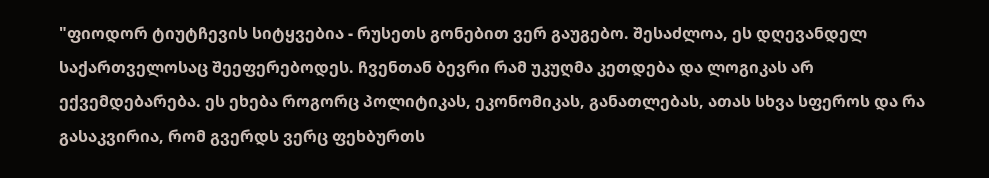"ფიოდორ ტიუტჩევის სიტყვებია - რუსეთს გონებით ვერ გაუგებო. შესაძლოა, ეს დღევანდელ საქართველოსაც შეეფერებოდეს. ჩვენთან ბევრი რამ უკუღმა კეთდება და ლოგიკას არ ექვემდებარება. ეს ეხება როგორც პოლიტიკას, ეკონომიკას, განათლებას, ათას სხვა სფეროს და რა გასაკვირია, რომ გვერდს ვერც ფეხბურთს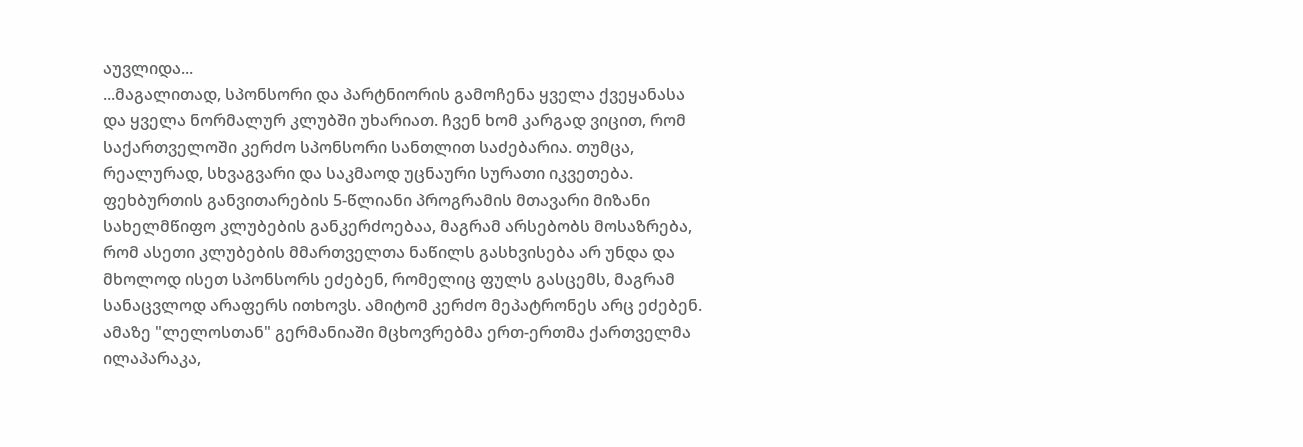აუვლიდა...
...მაგალითად, სპონსორი და პარტნიორის გამოჩენა ყველა ქვეყანასა და ყველა ნორმალურ კლუბში უხარიათ. ჩვენ ხომ კარგად ვიცით, რომ საქართველოში კერძო სპონსორი სანთლით საძებარია. თუმცა, რეალურად, სხვაგვარი და საკმაოდ უცნაური სურათი იკვეთება.
ფეხბურთის განვითარების 5-წლიანი პროგრამის მთავარი მიზანი სახელმწიფო კლუბების განკერძოებაა, მაგრამ არსებობს მოსაზრება, რომ ასეთი კლუბების მმართველთა ნაწილს გასხვისება არ უნდა და მხოლოდ ისეთ სპონსორს ეძებენ, რომელიც ფულს გასცემს, მაგრამ სანაცვლოდ არაფერს ითხოვს. ამიტომ კერძო მეპატრონეს არც ეძებენ.
ამაზე "ლელოსთან" გერმანიაში მცხოვრებმა ერთ-ერთმა ქართველმა ილაპარაკა,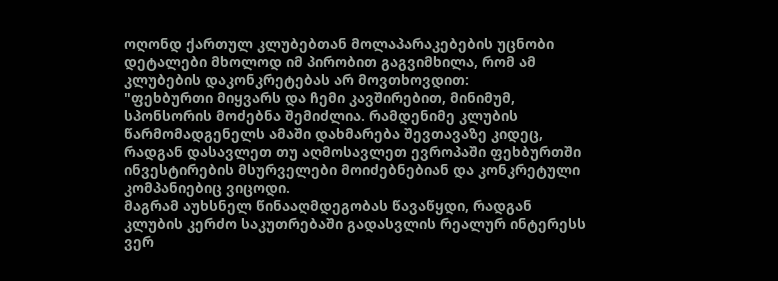ოღონდ ქართულ კლუბებთან მოლაპარაკებების უცნობი დეტალები მხოლოდ იმ პირობით გაგვიმხილა, რომ ამ კლუბების დაკონკრეტებას არ მოვთხოვდით:
"ფეხბურთი მიყვარს და ჩემი კავშირებით, მინიმუმ, სპონსორის მოძებნა შემიძლია. რამდენიმე კლუბის წარმომადგენელს ამაში დახმარება შევთავაზე კიდეც, რადგან დასავლეთ თუ აღმოსავლეთ ევროპაში ფეხბურთში ინვესტირების მსურველები მოიძებნებიან და კონკრეტული კომპანიებიც ვიცოდი.
მაგრამ აუხსნელ წინააღმდეგობას წავაწყდი, რადგან კლუბის კერძო საკუთრებაში გადასვლის რეალურ ინტერესს ვერ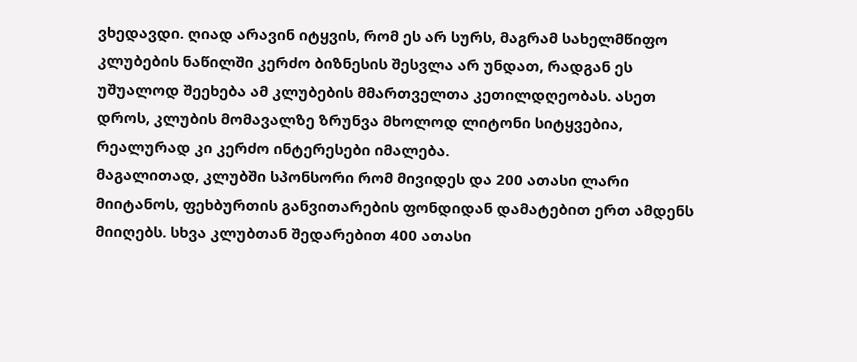ვხედავდი. ღიად არავინ იტყვის, რომ ეს არ სურს, მაგრამ სახელმწიფო კლუბების ნაწილში კერძო ბიზნესის შესვლა არ უნდათ, რადგან ეს უშუალოდ შეეხება ამ კლუბების მმართველთა კეთილდღეობას. ასეთ დროს, კლუბის მომავალზე ზრუნვა მხოლოდ ლიტონი სიტყვებია, რეალურად კი კერძო ინტერესები იმალება.
მაგალითად, კლუბში სპონსორი რომ მივიდეს და 200 ათასი ლარი მიიტანოს, ფეხბურთის განვითარების ფონდიდან დამატებით ერთ ამდენს მიიღებს. სხვა კლუბთან შედარებით 400 ათასი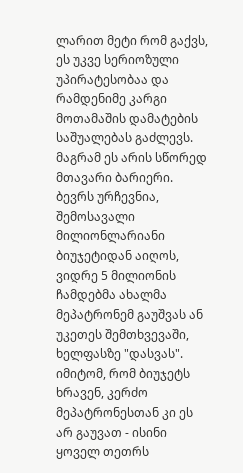ლარით მეტი რომ გაქვს, ეს უკვე სერიოზული უპირატესობაა და რამდენიმე კარგი მოთამაშის დამატების საშუალებას გაძლევს. მაგრამ ეს არის სწორედ მთავარი ბარიერი.
ბევრს ურჩევნია, შემოსავალი მილიონლარიანი ბიუჯეტიდან აიღოს, ვიდრე 5 მილიონის ჩამდებმა ახალმა მეპატრონემ გაუშვას ან უკეთეს შემთხვევაში, ხელფასზე "დასვას".
იმიტომ, რომ ბიუჯეტს ხრავენ, კერძო მეპატრონესთან კი ეს არ გაუვათ - ისინი ყოველ თეთრს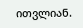ითვლიან.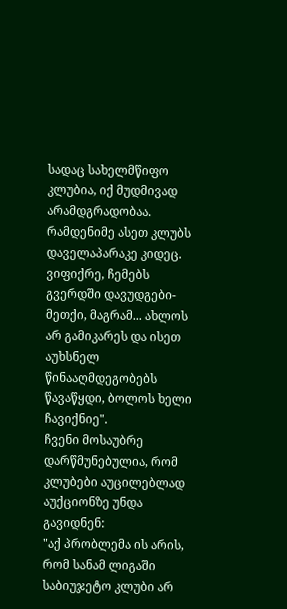სადაც სახელმწიფო კლუბია, იქ მუდმივად არამდგრადობაა. რამდენიმე ასეთ კლუბს დაველაპარაკე კიდეც. ვიფიქრე, ჩემებს გვერდში დავუდგები-მეთქი, მაგრამ... ახლოს არ გამიკარეს და ისეთ აუხსნელ წინააღმდეგობებს წავაწყდი, ბოლოს ხელი ჩავიქნიე".
ჩვენი მოსაუბრე დარწმუნებულია, რომ კლუბები აუცილებლად აუქციონზე უნდა გავიდნენ:
"აქ პრობლემა ის არის, რომ სანამ ლიგაში საბიუჯეტო კლუბი არ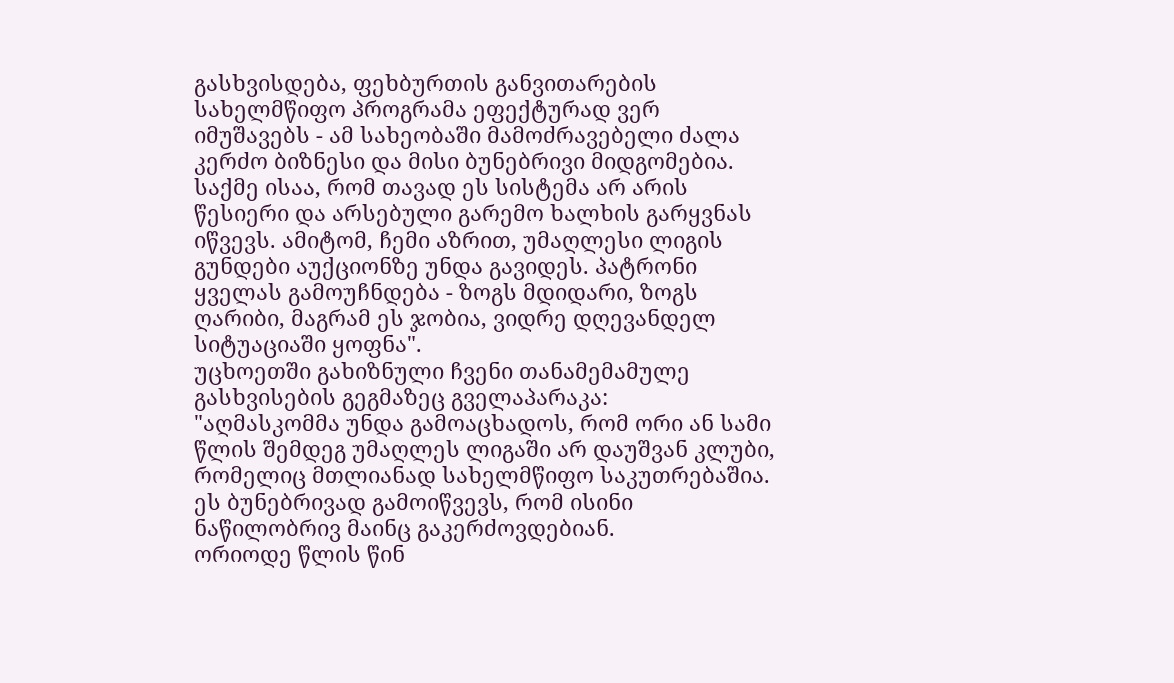გასხვისდება, ფეხბურთის განვითარების სახელმწიფო პროგრამა ეფექტურად ვერ იმუშავებს - ამ სახეობაში მამოძრავებელი ძალა კერძო ბიზნესი და მისი ბუნებრივი მიდგომებია.
საქმე ისაა, რომ თავად ეს სისტემა არ არის წესიერი და არსებული გარემო ხალხის გარყვნას იწვევს. ამიტომ, ჩემი აზრით, უმაღლესი ლიგის გუნდები აუქციონზე უნდა გავიდეს. პატრონი ყველას გამოუჩნდება - ზოგს მდიდარი, ზოგს ღარიბი, მაგრამ ეს ჯობია, ვიდრე დღევანდელ სიტუაციაში ყოფნა".
უცხოეთში გახიზნული ჩვენი თანამემამულე გასხვისების გეგმაზეც გველაპარაკა:
"აღმასკომმა უნდა გამოაცხადოს, რომ ორი ან სამი წლის შემდეგ უმაღლეს ლიგაში არ დაუშვან კლუბი, რომელიც მთლიანად სახელმწიფო საკუთრებაშია. ეს ბუნებრივად გამოიწვევს, რომ ისინი ნაწილობრივ მაინც გაკერძოვდებიან.
ორიოდე წლის წინ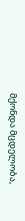მქონდა მცდელობა,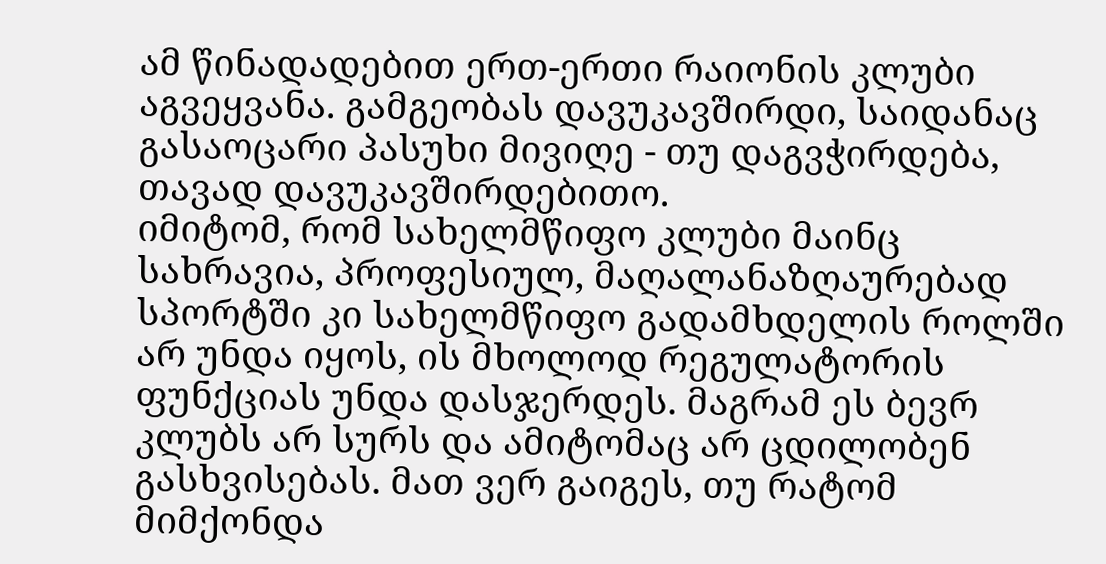ამ წინადადებით ერთ-ერთი რაიონის კლუბი აგვეყვანა. გამგეობას დავუკავშირდი, საიდანაც გასაოცარი პასუხი მივიღე - თუ დაგვჭირდება, თავად დავუკავშირდებითო.
იმიტომ, რომ სახელმწიფო კლუბი მაინც სახრავია, პროფესიულ, მაღალანაზღაურებად სპორტში კი სახელმწიფო გადამხდელის როლში არ უნდა იყოს, ის მხოლოდ რეგულატორის ფუნქციას უნდა დასჯერდეს. მაგრამ ეს ბევრ კლუბს არ სურს და ამიტომაც არ ცდილობენ გასხვისებას. მათ ვერ გაიგეს, თუ რატომ მიმქონდა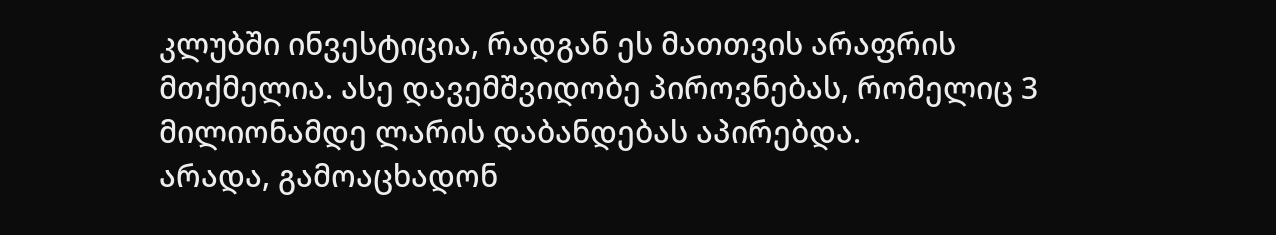კლუბში ინვესტიცია, რადგან ეს მათთვის არაფრის მთქმელია. ასე დავემშვიდობე პიროვნებას, რომელიც 3 მილიონამდე ლარის დაბანდებას აპირებდა.
არადა, გამოაცხადონ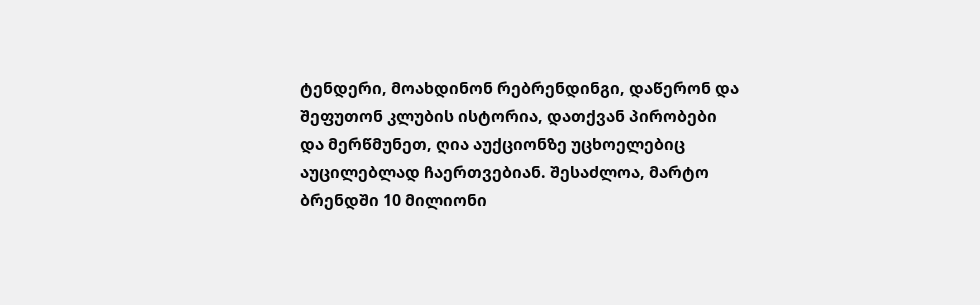ტენდერი, მოახდინონ რებრენდინგი, დაწერონ და შეფუთონ კლუბის ისტორია, დათქვან პირობები და მერწმუნეთ, ღია აუქციონზე უცხოელებიც აუცილებლად ჩაერთვებიან. შესაძლოა, მარტო ბრენდში 10 მილიონი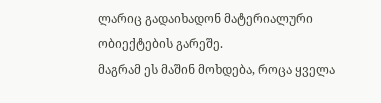ლარიც გადაიხადონ მატერიალური ობიექტების გარეშე.
მაგრამ ეს მაშინ მოხდება, როცა ყველა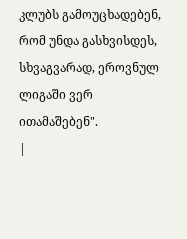კლუბს გამოუცხადებენ, რომ უნდა გასხვისდეს, სხვაგვარად, ეროვნულ ლიგაში ვერ ითამაშებენ".
|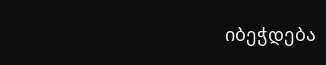იბეჭდება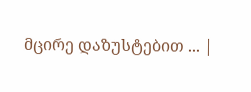მცირე დაზუსტებით ... |